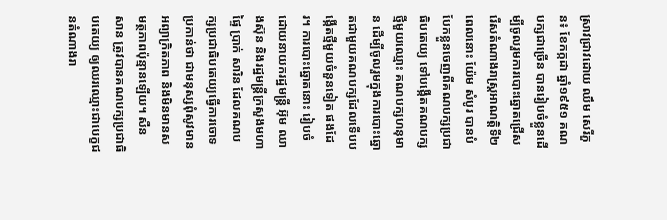ស្រាវជ្រាវដោយ ឈឹម សេរីភួន៖ ខែកក្កដា ឆ្នាំ១៩៥១ គណបក្សជាច្រើន បានរៀបចំខ្លួនដើម្បីចូលរួមការបោះឆ្នោតជ្រើសរើសតំណាងរាស្រ្តអាណត្តិទី២ ពេលនោះ យ៉ែម សំបូរ បានបំបែកខ្លួនចេញពីគណបក្សប្រជាធិបតេយ្យ ទៅបង្កើតគណបក្សថ្មីមួយឈ្មោះ គណបក្សហនុមាន ដើម្បីចូលរួមក្នុងការបោះឆ្នោតជាមួយគណបក្សដែលទើបបង្កើតថ្មីមួយចំនួនទៀត ផងដែរ។ ការបោះឆ្នោតនោះ រៀបចំដោយនាយករដ្ឋមន្រ្តី អ៊ុម ឈាងស៊ុន និងរដ្ឋមន្រ្តីក្រសួងមហាផ្ទៃ ប្រាក់ សារិន ដែលគណបក្សប្រជាធិបតេយ្យធ្វើការចោទប្រកាន់ថា ជាមនុស្សពុំសូវមានអព្យាក្រិតភាព និងមិនមានសមត្ថភាពប៉ុន្មានឡើយ។ សឺន សាន ត្រូវបានគណបក្សប្រជាធិបតេយ្យ ឲ្យឈរឈ្មោះជាបេក្ខជនតំណាងរា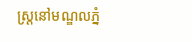ស្រ្តនៅមណ្ឌលភ្នំ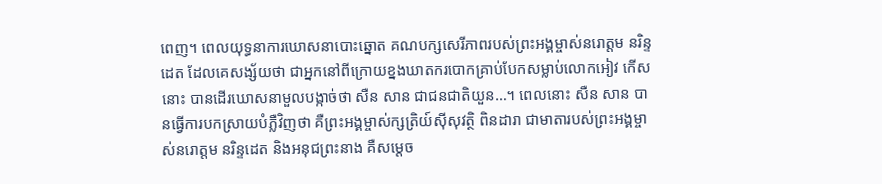ពេញ។ ពេលយុទ្ធនាការឃោសនាបោះឆ្នោត គណបក្សសេរីភាពរបស់ព្រះអង្គម្ចាស់នរោត្តម នរិន្ទដេត ដែលគេសង្ស័យថា ជាអ្នកនៅពីក្រោយខ្នងឃាតករបោកគ្រាប់បែកសម្លាប់លោកអៀវ កើស នោះ បានដើរឃោសនាមួលបង្កាច់ថា សឺន សាន ជាជនជាតិយួន…។ ពេលនោះ សឺន សាន បានធ្វើការបកស្រាយបំភ្លឺវិញថា គឺព្រះអង្គម្ចាស់ក្សត្រិយ៍ស៊ីសុវត្ថិ ពិនដារា ជាមាតារបស់ព្រះអង្គម្ចាស់នរោត្តម នរិន្ទដេត និងអនុជព្រះនាង គឺសម្ដេច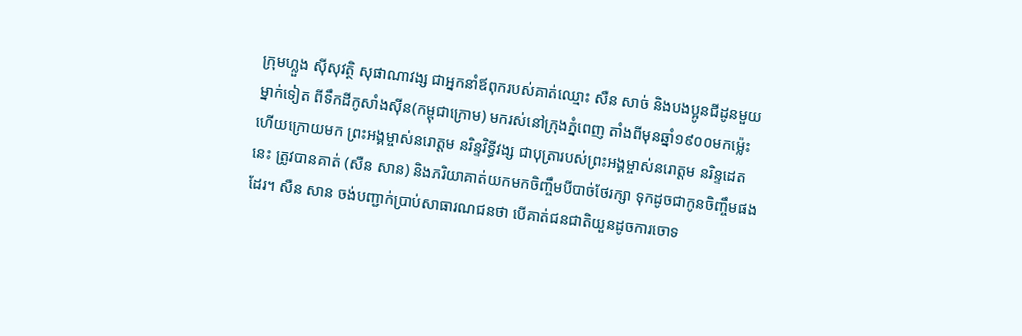ក្រុមហ្លួង ស៊ីសុវត្ថិ សុផាណាវង្ស ជាអ្នកនាំឪពុករបស់គាត់ឈ្មោះ សឺន សាច់ និងបងប្អូនជីដូនមួយម្នាក់ទៀត ពីទឹកដីកូសាំងស៊ីន(កម្ពុជាក្រោម) មករស់នៅក្រុងភ្នំពេញ តាំងពីមុនឆ្នាំ១៩០០មកម្ល៉េះ ហើយក្រោយមក ព្រះអង្គម្ចាស់នរោត្តម នរិន្ទវិទ្ធីវង្ស ជាបុត្រារបស់ព្រះអង្គម្ចាស់នរោត្តម នរិន្ទដេត នេះ ត្រូវបានគាត់ (សឺន សាន) និងភរិយាគាត់យកមកចិញ្ចឹមបីបាច់ថែរក្សា ទុកដូចជាកូនចិញ្ចឹមផងដែរ។ សឺន សាន ចង់បញ្ជាក់ប្រាប់សាធារណជនថា បើគាត់ជនជាតិយួនដូចការចោទ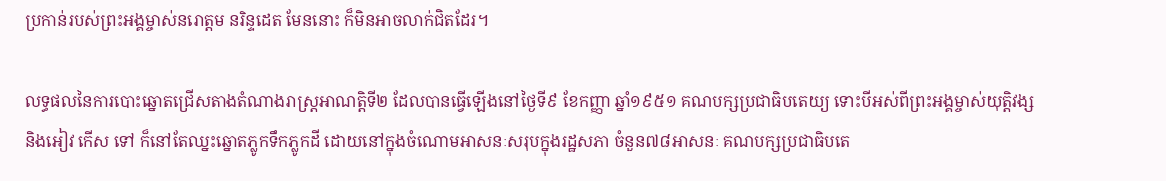ប្រកាន់របស់ព្រះអង្គម្ចាស់នរោត្តម នរិន្ទដេត មែននោះ ក៏មិនអាចលាក់ជិតដែរ។

លទ្ធផលនៃការបោះឆ្នោតជ្រើសតាងតំណាងរាស្រ្តអាណត្តិទី២ ដែលបានធ្វើឡើងនៅថ្ងៃទី៩ ខែកញ្ញា ឆ្នាំ១៩៥១ គណបក្សប្រជាធិបតេយ្យ ទោះបីអស់ពីព្រះអង្គម្ចាស់យុត្តិវង្ស និងអៀវ កើស ទៅ ក៏នៅតែឈ្នះឆ្នោតភ្លូកទឹកភ្លូកដី ដោយនៅក្នុងចំណោមអាសនៈសរុបក្នុងរដ្ឋសភា ចំនួន៧៨អាសនៈ គណបក្សប្រជាធិបតេ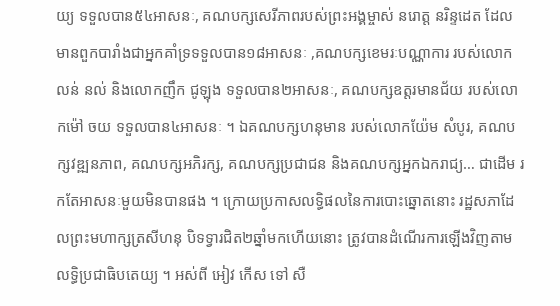យ្យ ទទួលបាន៥៤អាសនៈ, គណបក្សសេរីភាពរបស់ព្រះអង្គម្ចាស់ នរោត្ត នរិន្ទដេត ដែលមានពួកបារាំងជាអ្នកគាំទ្រទទួលបាន១៨អាសនៈ ,គណបក្សខេមរៈបណ្ណាការ របស់លោកលន់ នល់ និងលោកញឹក ជូឡុង ទទួលបាន២អាសនៈ, គណបក្សឧត្តរមានជ័យ របស់លោកម៉ៅ ចយ ទទួលបាន៤អាសនៈ ។ ឯគណបក្សហនុមាន របស់លោកយ៉ែម សំបូរ, គណបក្សវឌ្ឍនភាព, គណបក្សអភិរក្ស, គណបក្សប្រជាជន និងគណបក្សអ្នកឯករាជ្យ… ជាដើម រកតែអាសនៈមួយមិនបានផង ។ ក្រោយប្រកាសលទ្ធិផលនៃការបោះឆ្នោតនោះ រដ្ឋសភាដែលព្រះមហាក្សត្រសីហនុ បិទទ្វារជិត២ឆ្នាំមកហើយនោះ ត្រូវបានដំណើរការឡើងវិញតាមលទ្ធិប្រជាធិបតេយ្យ ។ អស់ពី អៀវ កើស ទៅ សឺ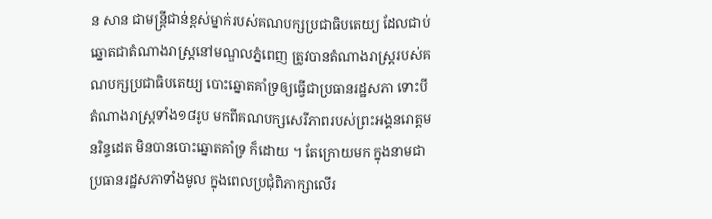ន សាន ជាមន្ត្រីជាន់ខ្ពស់ម្នាក់របស់គណបក្សប្រជាធិបតេយ្យ ដែលជាប់ឆ្នោតជាតំណាងរាស្រ្តនៅមណ្ឌលភ្នំពេញ ត្រូវបានតំណាងរាស្រ្តរបស់គណបក្សប្រជាធិបតេយ្យ បោះឆ្នោតគាំទ្រឲ្យធ្វើជាប្រធានរដ្ឋសភា ទោះបីតំណាងរាស្រ្តទាំង១៨រូប មកពីគណបក្សសេរីភាពរបស់ព្រះអង្គនរោត្តម នរិន្ទដេត មិនបានបោះឆ្នោតគាំទ្រ ក៏ដោយ ។ តែក្រោយមក ក្នុងនាមជាប្រធានរដ្ឋសភាទាំងមូល ក្នុងពេលប្រជុំពិភាក្សាលើរ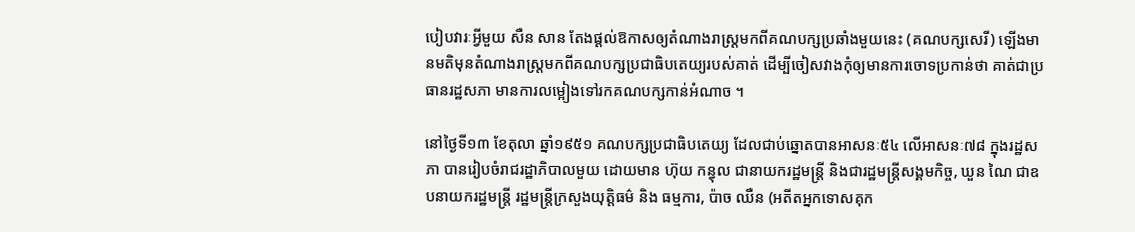បៀបវារៈអ្វីមួយ សឺន សាន តែងផ្ដល់ឱកាសឲ្យតំណាងរាស្រ្តមកពីគណបក្សប្រឆាំងមួយនេះ (គណបក្សសេរី) ឡើងមានមតិមុនតំណាងរាស្រ្តមកពីគណបក្សប្រជាធិបតេយ្យរបស់គាត់ ដើម្បីចៀសវាងកុំឲ្យមានការចោទប្រកាន់ថា គាត់ជាប្រធានរដ្ឋសភា មានការលម្អៀងទៅរកគណបក្សកាន់អំណាច ។

នៅថ្ងៃទី១៣ ខែតុលា ឆ្នាំ១៩៥១ គណបក្សប្រជាធិបតេយ្យ ដែលជាប់ឆ្នោតបានអាសនៈ៥៤ លើអាសនៈ៧៨ ក្នុងរដ្ឋសភា បានរៀបចំរាជរដ្ឋាភិបាលមួយ ដោយមាន ហ៊ុយ កន្ធុល ជានាយករដ្ឋមន្រ្តី និងជារដ្ឋមន្រ្តីសង្គមកិច្ច, ឃួន ណៃ ជាឧបនាយករដ្ឋមន្រ្តី រដ្ឋមន្រ្តីក្រសួងយុត្តិធម៌ និង ធម្មការ, ប៉ាច ឈឺន (អតីតអ្នកទោសគុក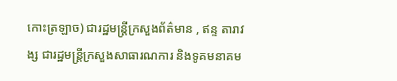កោះត្រឡាច) ជារដ្ឋមន្ត្រីក្រសួងព័ត៌មាន , ឥន្ទ តារាវង្ស ជារដ្ឋមន្រ្តីក្រសួងសាធារណការ និងទូគមនាគម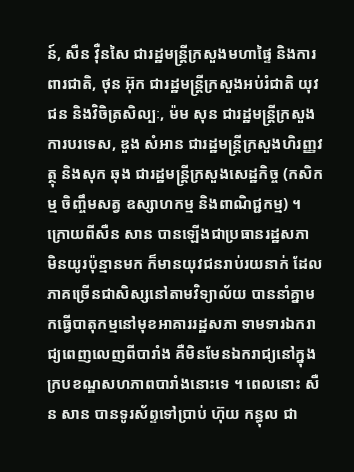ន៍, សឺន វ៉ឺនសៃ ជារដ្ឋមន្រ្តីក្រសួងមហាផ្ទៃ និងការពារជាតិ, ថុន អ៊ុក ជារដ្ឋមន្ត្រីក្រសួងអប់រំជាតិ យុវជន និងវិចិត្រសិល្បៈ, ម៉ម សុន ជារដ្ឋមន្ត្រីក្រសួងការបរទេស, ឌួង សំអាន ជារដ្ឋមន្ត្រីក្រសួងហិរញ្ញវត្ថុ និងសុក ឆុង ជារដ្ឋមន្ត្រីក្រសួងសេដ្ឋកិច្ច (កសិកម្ម ចិញ្ចឹមសត្វ ឧស្សាហកម្ម និងពាណិជ្ជកម្ម) ។ ក្រោយពីសឺន សាន បានឡើងជាប្រធានរដ្ឋសភា មិនយូរប៉ុន្មានមក ក៏មានយុវជនរាប់រយនាក់ ដែលភាគច្រើនជាសិស្សនៅតាមវិទ្យាល័យ បាននាំគ្នាមកធ្វើបាតុកម្មនៅមុខអាគាររដ្ឋសភា ទាមទារឯករាជ្យពេញលេញពីបារាំង គឺមិនមែនឯករាជ្យនៅក្នុងក្របខណ្ឌសហភាពបារាំងនោះទេ ។ ពេលនោះ សឺន សាន បានទូរស័ព្ទទៅប្រាប់ ហ៊ុយ កន្ធុល ជា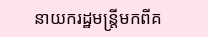នាយករដ្ឋមន្រ្តីមកពីគ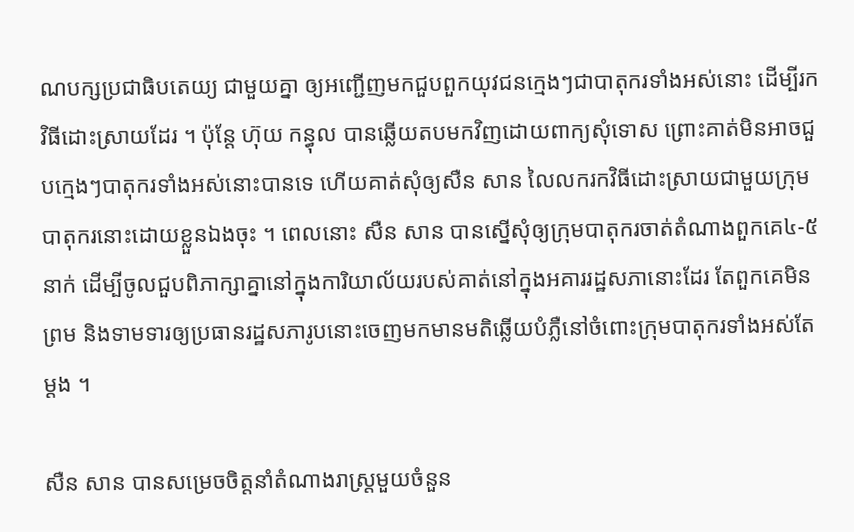ណបក្សប្រជាធិបតេយ្យ ជាមួយគ្នា ឲ្យអញ្ជើញមកជួបពួកយុវជនក្មេងៗជាបាតុករទាំងអស់នោះ ដើម្បីរកវិធីដោះស្រាយដែរ ។ ប៉ុន្តែ ហ៊ុយ កន្ធុល បានឆ្លើយតបមកវិញដោយពាក្យសុំទោស ព្រោះគាត់មិនអាចជួបក្មេងៗបាតុករទាំងអស់នោះបានទេ ហើយគាត់សុំឲ្យសឺន សាន លៃលករកវិធីដោះស្រាយជាមួយក្រុមបាតុករនោះដោយខ្លួនឯងចុះ ។ ពេលនោះ សឺន សាន បានស្នើសុំឲ្យក្រុមបាតុករចាត់តំណាងពួកគេ៤-៥នាក់ ដើម្បីចូលជួបពិភាក្សាគ្នានៅក្នុងការិយាល័យរបស់គាត់នៅក្នុងអគាររដ្ឋសភានោះដែរ តែពួកគេមិនព្រម និងទាមទារឲ្យប្រធានរដ្ឋសភារូបនោះចេញមកមានមតិឆ្លើយបំភ្លឺនៅចំពោះក្រុមបាតុករទាំងអស់តែម្ដង ។

សឺន សាន បានសម្រេចចិត្តនាំតំណាងរាស្រ្តមួយចំនួន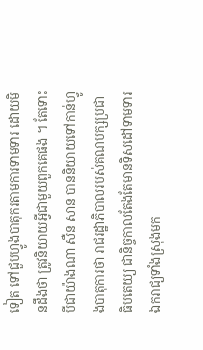ទៀត ទៅជួបហ្វូងបាតុករតាមការទាមទារ ដោយមិនដឹងថា ត្រូវនិយាយអ្វីជាមួយពួកគេផង ។ តែទោះបីជាយ៉ាងណា សឺន សាន បាននិយាយទៅកាន់ហ្វូងបាតុការថា រាជរដ្ឋាភិបាលរបស់គណបក្សប្រជាធិបតេយ្យ ជានិច្ចកាលតែងតែមានទិសដៅទាមទារឯករាជ្យទាំងស្រុងមក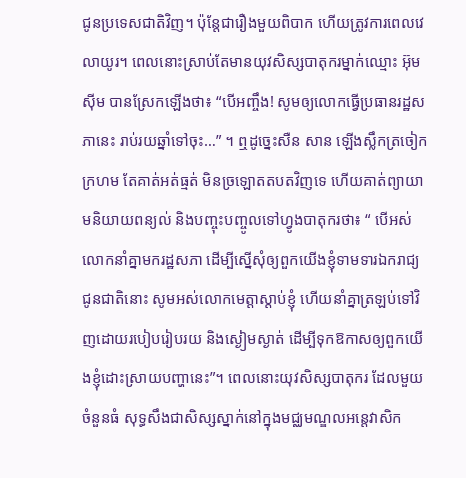ជូនប្រទេសជាតិវិញ។ ប៉ុន្តែជារឿងមួយពិបាក ហើយត្រូវការពេលវេលាយូរ។ ពេលនោះស្រាប់តែមានយុវសិស្សបាតុករម្នាក់ឈ្មោះ អ៊ុម ស៊ីម បានស្រែកឡើងថា៖ “បើអញ្ចឹង! សូមឲ្យលោកធ្វើប្រធានរដ្ឋសភានេះ រាប់រយឆ្នាំទៅចុះ…” ។ ឮដូច្នេះសឺន សាន ឡើងស្លឹកត្រចៀកក្រហម តែគាត់អត់ធ្មត់ មិនច្រឡោតតបតវិញទេ ហើយគាត់ព្យាយាមនិយាយពន្យល់ និងបញ្ចុះបញ្ចូលទៅហ្វូងបាតុករថា៖ “ បើអស់លោកនាំគ្នាមករដ្ឋសភា ដើម្បីស្នើសុំឲ្យពួកយើងខ្ញុំទាមទារឯករាជ្យជូនជាតិនោះ សូមអស់លោកមេត្តាស្ដាប់ខ្ញុំ ហើយនាំគ្នាត្រឡប់ទៅវិញដោយរបៀបរៀបរយ និងស្ងៀមស្ងាត់ ដើម្បីទុកឱកាសឲ្យពួកយើងខ្ញុំដោះស្រាយបញ្ហានេះ”។ ពេលនោះយុវសិស្សបាតុករ ដែលមួយចំនួនធំ សុទ្ធសឹងជាសិស្សស្នាក់នៅក្នុងមជ្ឈមណ្ឌលអន្តេវាសិក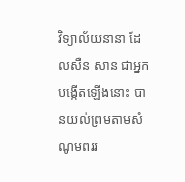វិទ្យាល័យនានា ដែលសឺន សាន ជាអ្នកបង្កើតឡើងនោះ បានយល់ព្រមតាមសំណូមពររ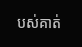បស់គាត់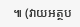៕ (វាយអត្ថប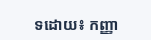ទដោយ៖ កញ្ញា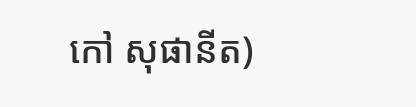កៅ សុផានីត)